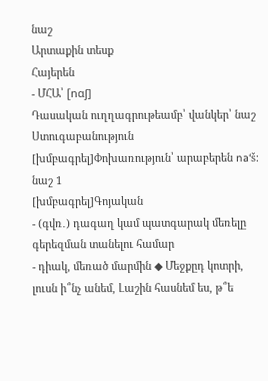նաշ
Արտաքին տեսք
Հայերեն
- ՄՀԱ՝ [nɑʃ]
Դասական ուղղագրութեամբ՝ վանկեր՝ նաշ
Ստուգաբանություն
[խմբագրել]Փոխառություն՝ արաբերեն na‘š։
նաշ 1
[խմբագրել]Գոյական
- (գվռ․) դագաղ կամ պատգարակ մեռելը գերեզման տանելու համար
- դիակ, մեռած մարմին ◆ Մեջքըդ կոտրի, լուսն ի՞նչ անեմ, Լաշին հասնեմ ես, թ՞ե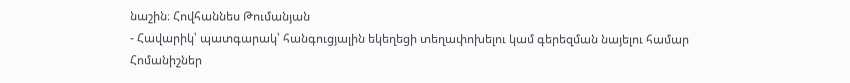նաշին։ Հովհաննես Թումանյան
- Հավարիկ՝ պատգարակ՝ հանգուցյալին եկեղեցի տեղափոխելու կամ գերեզման նայելու համար
Հոմանիշներ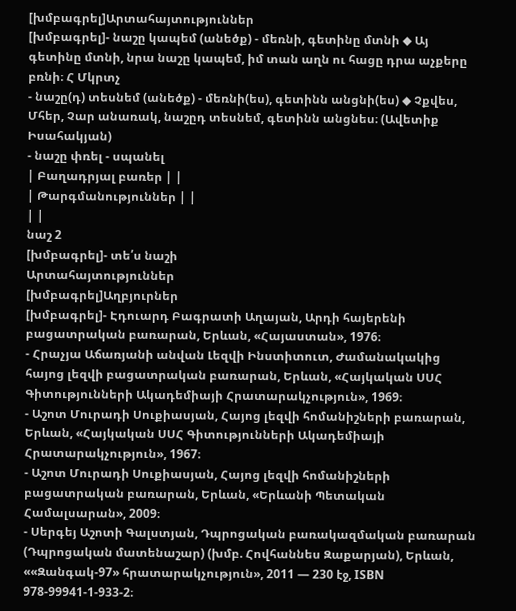[խմբագրել]Արտահայտություններ
[խմբագրել]- նաշը կապեմ (անեծք) - մեռնի, գետինը մտնի ◆ Այ գետինը մտնի, նրա նաշը կապեմ, իմ տան աղն ու հացը դրա աչքերը բռնի։ Հ Մկրտչ
- նաշը(դ) տեսնեմ (անեծք) - մեռնի(ես), գետինն անցնի(ես) ◆ Չքվես, Մհեր, Չար անառակ, նաշըդ տեսնեմ, գետինն անցնես։ (Ավետիք Իսահակյան)
- նաշը փռել - սպանել
| Բաղադրյալ բառեր | |
| Թարգմանություններ | |
| |
նաշ 2
[խմբագրել]- տե՛ս նաշի
Արտահայտություններ
[խմբագրել]Աղբյուրներ
[խմբագրել]- Էդուարդ Բագրատի Աղայան, Արդի հայերենի բացատրական բառարան, Երևան, «Հայաստան», 1976։
- Հրաչյա Աճառյանի անվան Լեզվի Ինստիտուտ, Ժամանակակից հայոց լեզվի բացատրական բառարան, Երևան, «Հայկական ՍՍՀ Գիտությունների Ակադեմիայի Հրատարակչություն», 1969։
- Աշոտ Մուրադի Սուքիասյան, Հայոց լեզվի հոմանիշների բառարան, Երևան, «Հայկական ՍՍՀ Գիտությունների Ակադեմիայի Հրատարակչություն», 1967։
- Աշոտ Մուրադի Սուքիասյան, Հայոց լեզվի հոմանիշների բացատրական բառարան, Երևան, «Երևանի Պետական Համալսարան», 2009։
- Սերգեյ Աշոտի Գալստյան, Դպրոցական բառակազմական բառարան (Դպրոցական մատենաշար) (խմբ. Հովհաննես Զաքարյան), Երևան, ««Զանգակ-97» հրատարակչություն», 2011 — 230 էջ, ISBN 978-99941-1-933-2։